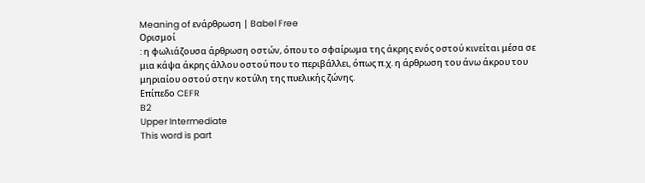Meaning of ενάρθρωση | Babel Free
Ορισμοί
: η φωλιάζουσα άρθρωση οστών, όπου το σφαίρωμα της άκρης ενός οστού κινείται μέσα σε μια κάψα άκρης άλλου οστού που το περιβάλλει, όπως π.χ. η άρθρωση του άνω άκρου του μηριαίου οστού στην κοτύλη της πυελικής ζώνης.
Επίπεδο CEFR
B2
Upper Intermediate
This word is part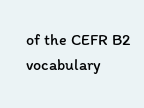of the CEFR B2 vocabulary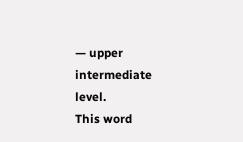— upper intermediate level.
This word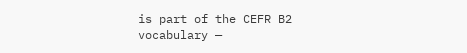is part of the CEFR B2 vocabulary —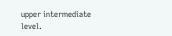upper intermediate level.